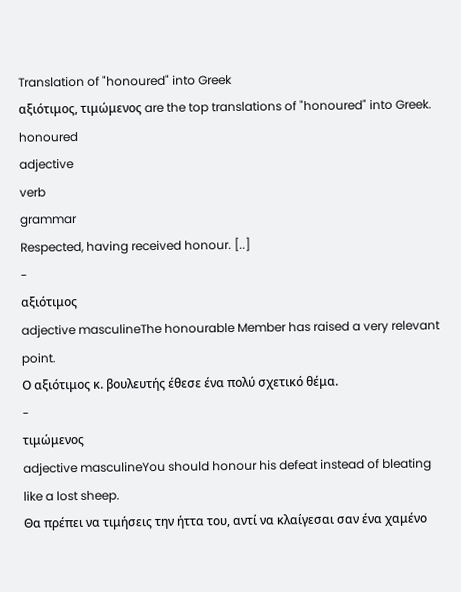Translation of "honoured" into Greek
αξιότιμος, τιμώμενος are the top translations of "honoured" into Greek.
honoured
adjective
verb
grammar
Respected, having received honour. [..]
-
αξιότιμος
adjective masculineThe honourable Member has raised a very relevant point.
Ο αξιότιμος κ. βουλευτής έθεσε ένα πολύ σχετικό θέμα.
-
τιμώμενος
adjective masculineYou should honour his defeat instead of bleating like a lost sheep.
Θα πρέπει να τιμήσεις την ήττα του, αντί να κλαίγεσαι σαν ένα χαμένο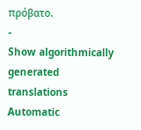πρόβατο.
-
Show algorithmically generated translations
Automatic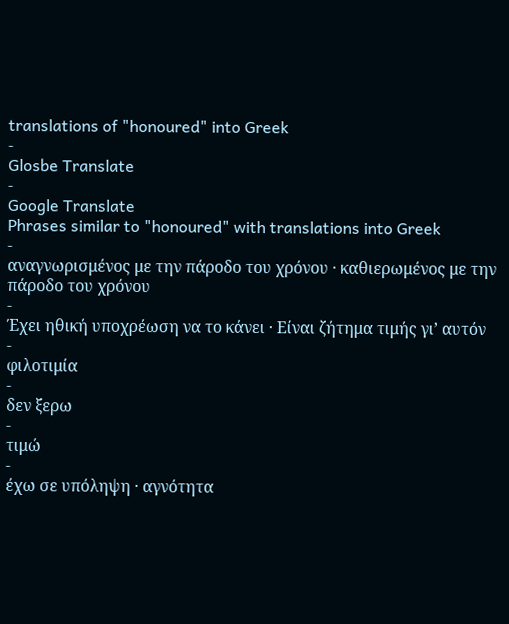translations of "honoured" into Greek
-
Glosbe Translate
-
Google Translate
Phrases similar to "honoured" with translations into Greek
-
αναγνωρισμένος με την πάροδο του χρόνου · καθιερωμένος με την πάροδο του χρόνου
-
Έχει ηθική υποχρέωση να το κάνει · Είναι ζήτημα τιμής γι’ αυτόν
-
φιλοτιμία
-
δεν ξερω
-
τιμώ
-
έχω σε υπόληψη · αγνότητα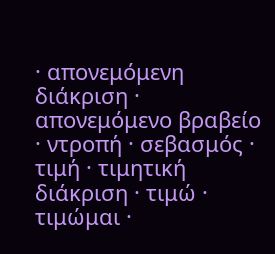· απονεμόμενη διάκριση · απονεμόμενο βραβείο · ντροπή · σεβασμός · τιμή · τιμητική διάκριση · τιμώ · τιμώμαι ·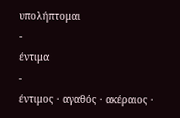υπολήπτομαι
-
έντιμα
-
έντιμος · αγαθός · ακέραιος ·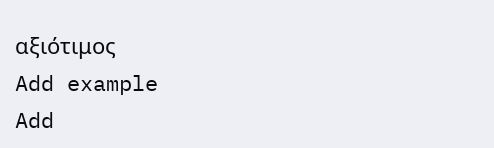αξιότιμος
Add example
Add